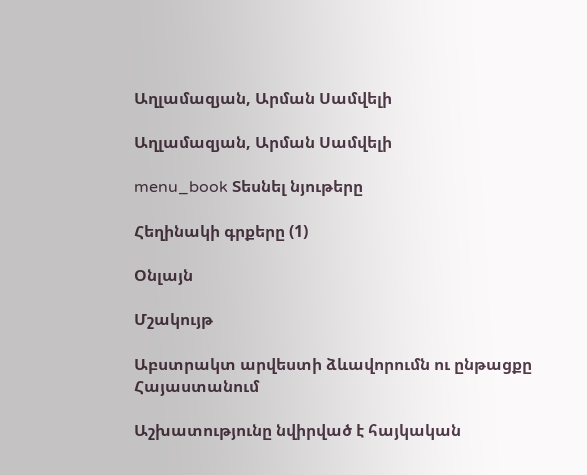Աղլամազյան, Արման Սամվելի

Աղլամազյան, Արման Սամվելի

menu_book Տեսնել նյութերը

Հեղինակի գրքերը (1)

Օնլայն

Մշակույթ

Աբստրակտ արվեստի ձևավորումն ու ընթացքը Հայաստանում

Աշխատությունը նվիրված է հայկական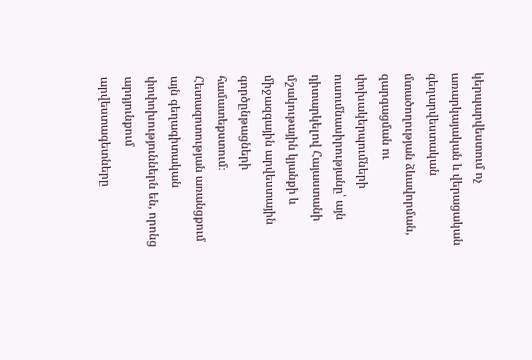կերպարվեստում ոչ առարկայական և վերացական գեղարվեստական մտածողության ձևավորման, զարգացման ու փոխակերպումների ուսումնասիրությանը՝ այն դիտարկելով Հայաստանի մշակութային կյանքի և միջազգային արվեստային գործընթացների համատեքստում։ Հետազոտության առանցքում այն գեղագիտական փոփոխություններն են, որոնց արդյունքում արվեստագետները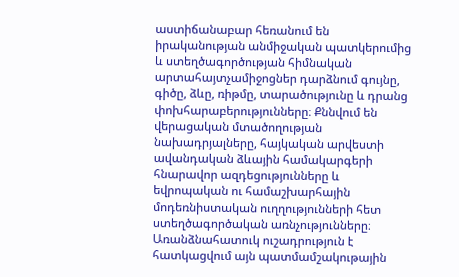աստիճանաբար հեռանում են իրականության անմիջական պատկերումից և ստեղծագործության հիմնական արտահայտչամիջոցներ դարձնում գույնը, գիծը, ձևը, ռիթմը, տարածությունը և դրանց փոխհարաբերությունները։ Քննվում են վերացական մտածողության նախադրյալները, հայկական արվեստի ավանդական ձևային համակարգերի հնարավոր ազդեցությունները և եվրոպական ու համաշխարհային մոդեռնիստական ուղղությունների հետ ստեղծագործական առնչությունները։ Առանձնահատուկ ուշադրություն է հատկացվում այն պատմամշակութային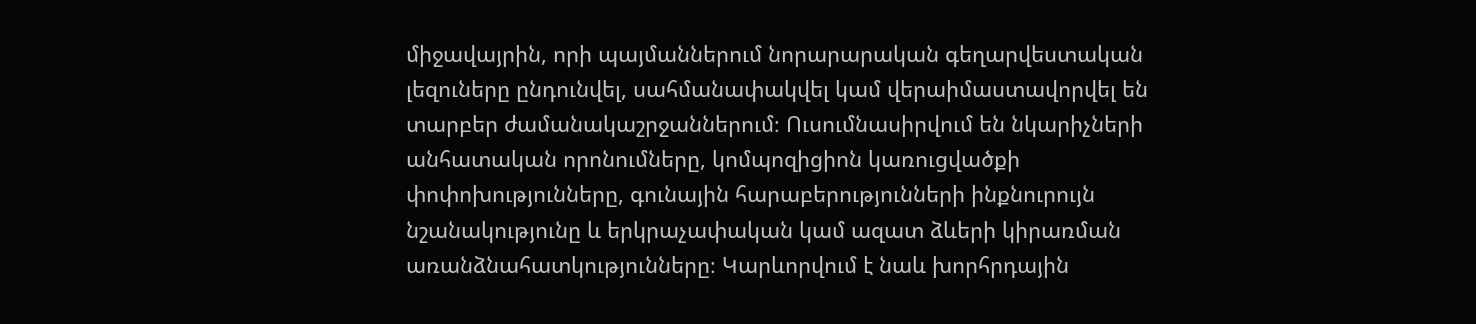միջավայրին, որի պայմաններում նորարարական գեղարվեստական լեզուները ընդունվել, սահմանափակվել կամ վերաիմաստավորվել են տարբեր ժամանակաշրջաններում։ Ուսումնասիրվում են նկարիչների անհատական որոնումները, կոմպոզիցիոն կառուցվածքի փոփոխությունները, գունային հարաբերությունների ինքնուրույն նշանակությունը և երկրաչափական կամ ազատ ձևերի կիրառման առանձնահատկությունները։ Կարևորվում է նաև խորհրդային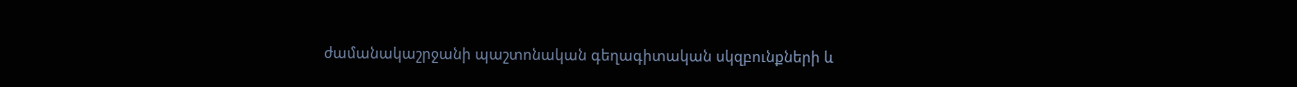ժամանակաշրջանի պաշտոնական գեղագիտական սկզբունքների և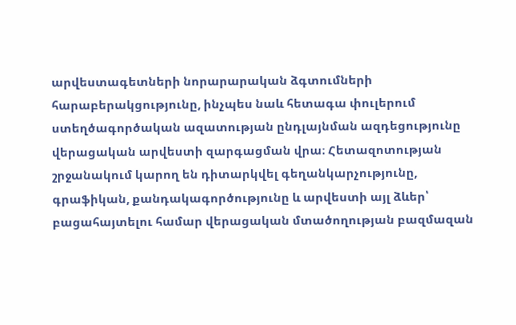արվեստագետների նորարարական ձգտումների հարաբերակցությունը, ինչպես նաև հետագա փուլերում ստեղծագործական ազատության ընդլայնման ազդեցությունը վերացական արվեստի զարգացման վրա։ Հետազոտության շրջանակում կարող են դիտարկվել գեղանկարչությունը, գրաֆիկան, քանդակագործությունը և արվեստի այլ ձևեր՝ բացահայտելու համար վերացական մտածողության բազմազան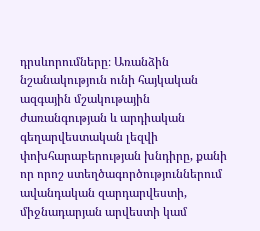դրսևորումները։ Առանձին նշանակություն ունի հայկական ազգային մշակութային ժառանգության և արդիական գեղարվեստական լեզվի փոխհարաբերության խնդիրը, քանի որ որոշ ստեղծագործություններում ավանդական զարդարվեստի, միջնադարյան արվեստի կամ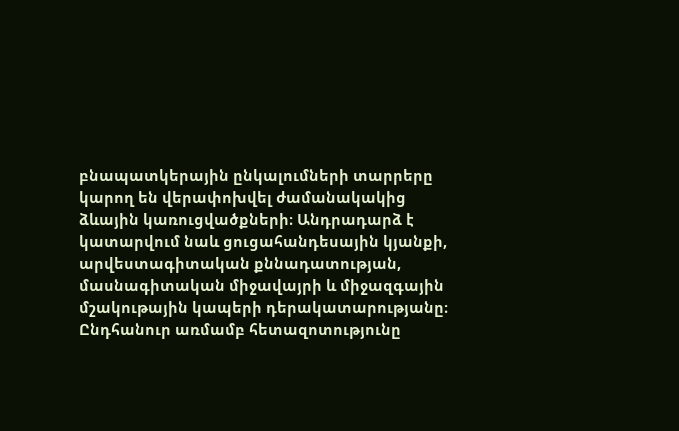բնապատկերային ընկալումների տարրերը կարող են վերափոխվել ժամանակակից ձևային կառուցվածքների։ Անդրադարձ է կատարվում նաև ցուցահանդեսային կյանքի, արվեստագիտական քննադատության, մասնագիտական միջավայրի և միջազգային մշակութային կապերի դերակատարությանը։ Ընդհանուր առմամբ հետազոտությունը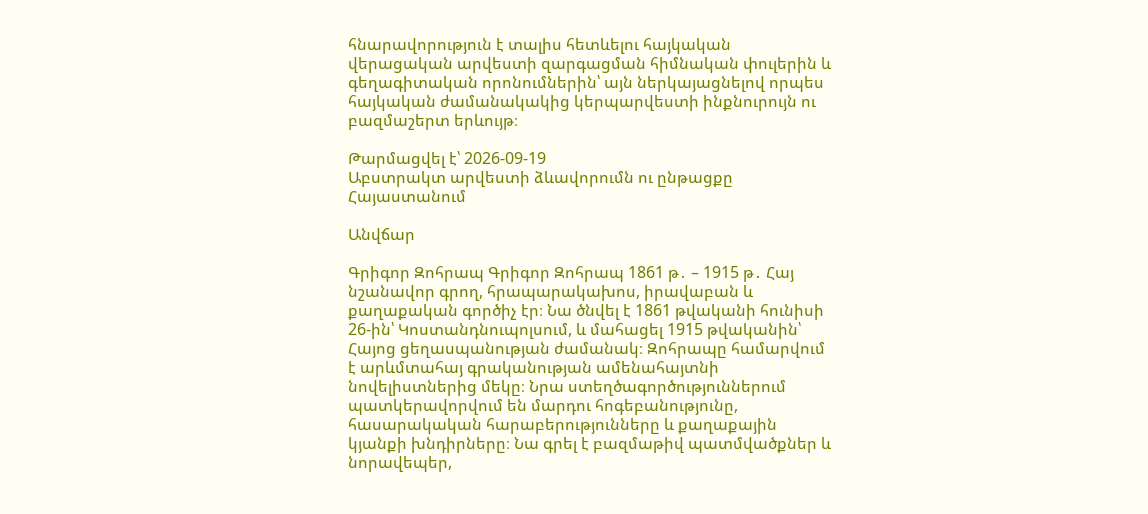հնարավորություն է տալիս հետևելու հայկական վերացական արվեստի զարգացման հիմնական փուլերին և գեղագիտական որոնումներին՝ այն ներկայացնելով որպես հայկական ժամանակակից կերպարվեստի ինքնուրույն ու բազմաշերտ երևույթ։

Թարմացվել է՝ 2026-09-19
Աբստրակտ արվեստի ձևավորումն ու ընթացքը Հայաստանում

Անվճար

Գրիգոր Զոհրապ Գրիգոր Զոհրապ 1861 թ․ – 1915 թ․ Հայ նշանավոր գրող, հրապարակախոս, իրավաբան և քաղաքական գործիչ էր։ Նա ծնվել է 1861 թվականի հունիսի 26-ին՝ Կոստանդնուպոլսում, և մահացել 1915 թվականին՝ Հայոց ցեղասպանության ժամանակ։ Զոհրապը համարվում է արևմտահայ գրականության ամենահայտնի նովելիստներից մեկը։ Նրա ստեղծագործություններում պատկերավորվում են մարդու հոգեբանությունը, հասարակական հարաբերությունները և քաղաքային կյանքի խնդիրները։ Նա գրել է բազմաթիվ պատմվածքներ և նորավեպեր,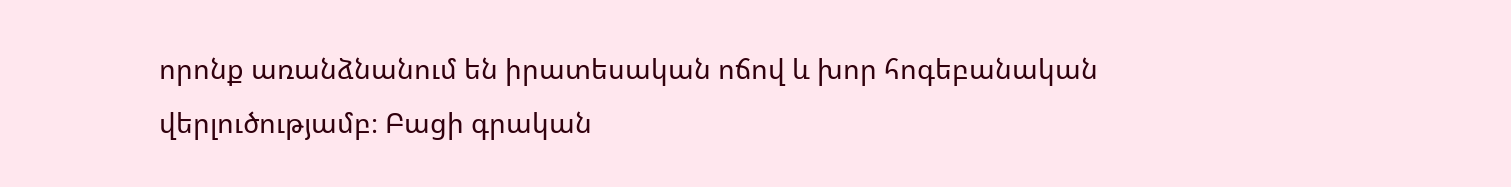որոնք առանձնանում են իրատեսական ոճով և խոր հոգեբանական վերլուծությամբ։ Բացի գրական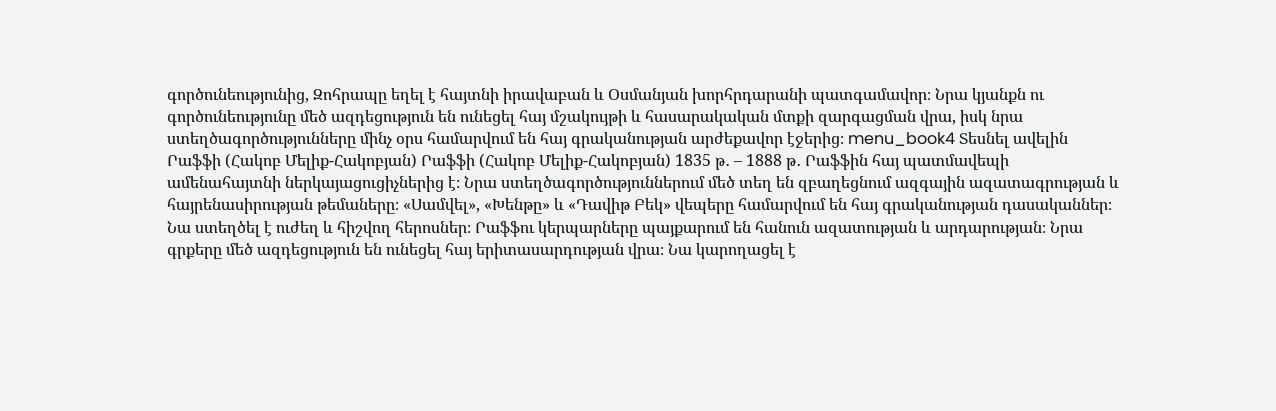գործունեությունից, Զոհրապը եղել է հայտնի իրավաբան և Օսմանյան խորհրդարանի պատգամավոր։ Նրա կյանքն ու գործունեությունը մեծ ազդեցություն են ունեցել հայ մշակույթի և հասարակական մտքի զարգացման վրա, իսկ նրա ստեղծագործությունները մինչ օրս համարվում են հայ գրականության արժեքավոր էջերից։ menu_book4 Տեսնել ավելին Րաֆֆի (Հակոբ Մելիք-Հակոբյան) Րաֆֆի (Հակոբ Մելիք-Հակոբյան) 1835 թ․ – 1888 թ․ Րաֆֆին հայ պատմավեպի ամենահայտնի ներկայացուցիչներից է։ Նրա ստեղծագործություններում մեծ տեղ են զբաղեցնում ազգային ազատագրության և հայրենասիրության թեմաները։ «Սամվել», «Խենթը» և «Դավիթ Բեկ» վեպերը համարվում են հայ գրականության դասականներ։ Նա ստեղծել է ուժեղ և հիշվող հերոսներ։ Րաֆֆու կերպարները պայքարում են հանուն ազատության և արդարության։ Նրա գրքերը մեծ ազդեցություն են ունեցել հայ երիտասարդության վրա։ Նա կարողացել է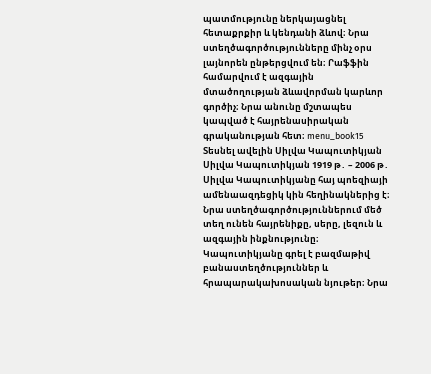պատմությունը ներկայացնել հետաքրքիր և կենդանի ձևով։ Նրա ստեղծագործությունները մինչ օրս լայնորեն ընթերցվում են։ Րաֆֆին համարվում է ազգային մտածողության ձևավորման կարևոր գործիչ։ Նրա անունը մշտապես կապված է հայրենասիրական գրականության հետ։ menu_book15 Տեսնել ավելին Սիլվա Կապուտիկյան Սիլվա Կապուտիկյան 1919 թ․ – 2006 թ․ Սիլվա Կապուտիկյանը հայ պոեզիայի ամենաազդեցիկ կին հեղինակներից է։ Նրա ստեղծագործություններում մեծ տեղ ունեն հայրենիքը, սերը, լեզուն և ազգային ինքնությունը։ Կապուտիկյանը գրել է բազմաթիվ բանաստեղծություններ և հրապարակախոսական նյութեր։ Նրա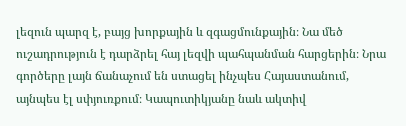լեզուն պարզ է, բայց խորքային և զգացմունքային։ Նա մեծ ուշադրություն է դարձրել հայ լեզվի պահպանման հարցերին։ Նրա գործերը լայն ճանաչում են ստացել ինչպես Հայաստանում, այնպես էլ սփյուռքում։ Կապուտիկյանը նաև ակտիվ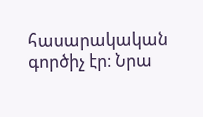հասարակական գործիչ էր։ Նրա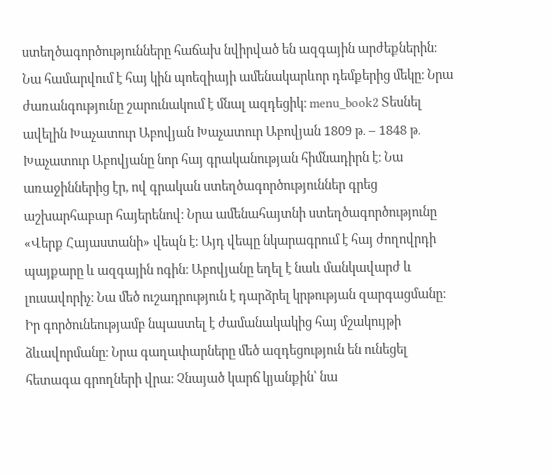ստեղծագործությունները հաճախ նվիրված են ազգային արժեքներին։ Նա համարվում է հայ կին պոեզիայի ամենակարևոր դեմքերից մեկը։ Նրա ժառանգությունը շարունակում է մնալ ազդեցիկ։ menu_book2 Տեսնել ավելին Խաչատուր Աբովյան Խաչատուր Աբովյան 1809 թ․ – 1848 թ․ Խաչատուր Աբովյանը նոր հայ գրականության հիմնադիրն է։ Նա առաջիններից էր, ով գրական ստեղծագործություններ գրեց աշխարհաբար հայերենով։ Նրա ամենահայտնի ստեղծագործությունը «Վերք Հայաստանի» վեպն է։ Այդ վեպը նկարագրում է հայ ժողովրդի պայքարը և ազգային ոգին։ Աբովյանը եղել է նաև մանկավարժ և լուսավորիչ։ Նա մեծ ուշադրություն է դարձրել կրթության զարգացմանը։ Իր գործունեությամբ նպաստել է ժամանակակից հայ մշակույթի ձևավորմանը։ Նրա գաղափարները մեծ ազդեցություն են ունեցել հետագա գրողների վրա։ Չնայած կարճ կյանքին՝ նա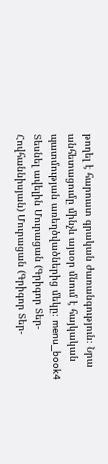թողել է հարուստ գրական ժառանգություն։ Նրա անհետացումը մինչև այսօր մնում է հայկական պատմության առեղծվածներից մեկը։ menu_book4 Տեսնել ավելին Մուրացան (Գրիգոր Տեր-Հովհաննիսյան) Մուրացան (Գրիգոր Տեր-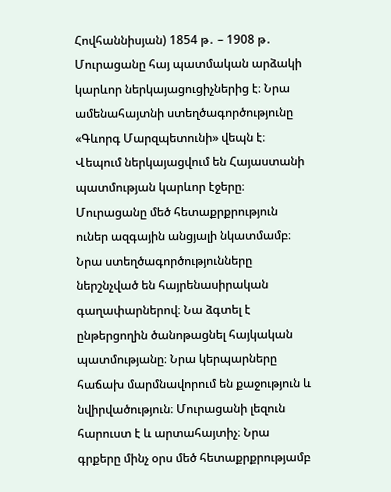Հովհաննիսյան) 1854 թ․ – 1908 թ․ Մուրացանը հայ պատմական արձակի կարևոր ներկայացուցիչներից է։ Նրա ամենահայտնի ստեղծագործությունը «Գևորգ Մարզպետունի» վեպն է։ Վեպում ներկայացվում են Հայաստանի պատմության կարևոր էջերը։ Մուրացանը մեծ հետաքրքրություն ուներ ազգային անցյալի նկատմամբ։ Նրա ստեղծագործությունները ներշնչված են հայրենասիրական գաղափարներով։ Նա ձգտել է ընթերցողին ծանոթացնել հայկական պատմությանը։ Նրա կերպարները հաճախ մարմնավորում են քաջություն և նվիրվածություն։ Մուրացանի լեզուն հարուստ է և արտահայտիչ։ Նրա գրքերը մինչ օրս մեծ հետաքրքրությամբ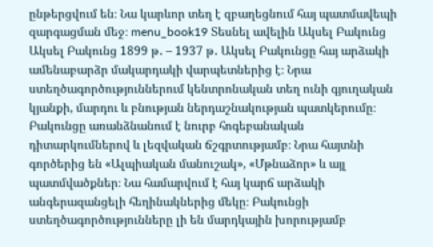ընթերցվում են։ Նա կարևոր տեղ է զբաղեցնում հայ պատմավեպի զարգացման մեջ։ menu_book19 Տեսնել ավելին Ակսել Բակունց Ակսել Բակունց 1899 թ․ – 1937 թ․ Ակսել Բակունցը հայ արձակի ամենաբարձր մակարդակի վարպետներից է։ Նրա ստեղծագործություններում կենտրոնական տեղ ունի գյուղական կյանքի, մարդու և բնության ներդաշնակության պատկերումը։ Բակունցը առանձնանում է նուրբ հոգեբանական դիտարկումներով և լեզվական ճշգրտությամբ։ Նրա հայտնի գործերից են «Ալպիական մանուշակ», «Մթնաձոր» և այլ պատմվածքներ։ Նա համարվում է հայ կարճ արձակի անգերազանցելի հեղինակներից մեկը։ Բակունցի ստեղծագործությունները լի են մարդկային խորությամբ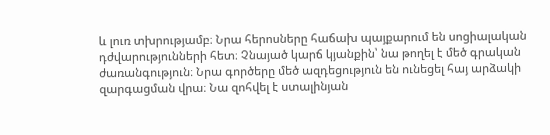և լուռ տխրությամբ։ Նրա հերոսները հաճախ պայքարում են սոցիալական դժվարությունների հետ։ Չնայած կարճ կյանքին՝ նա թողել է մեծ գրական ժառանգություն։ Նրա գործերը մեծ ազդեցություն են ունեցել հայ արձակի զարգացման վրա։ Նա զոհվել է ստալինյան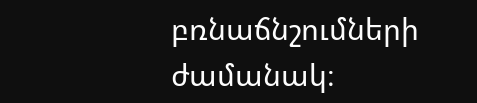բռնաճնշումների ժամանակ։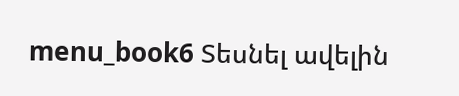menu_book6 Տեսնել ավելին